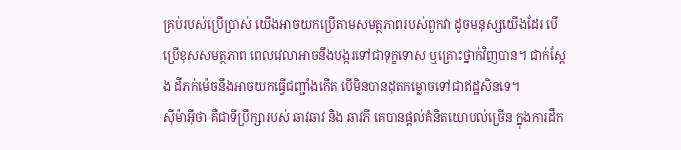គ្រប់របស់ប្រើប្រាស់ យើងអាចយកប្រើតាមសមត្ថភាពរបស់ពួកវា ដូចមនុស្សយើងដែរ បើប្រើខុសសមត្ថភាព ពេលវេលាអាចនឹងបង្ករទៅជាទុក្ខទោស ឬគ្រោះថ្នាក់វិញបាន។ ជាក់ស្តែង ដីភក់ម៉េចនឹងអាចយកធ្វើជញ្ជាំងកើត បើមិនបានដុតកម្លោចទៅជាឥដ្ឋសិនទេ។
ស៊ីម៉ាអ៊ីថា គឺជាទីប្រឹក្សារបស់ ឆាវឆាវ និង ឆាវភី គេបានផ្តល់គំនិតយោបល់ច្រើន ក្នុងការដឹក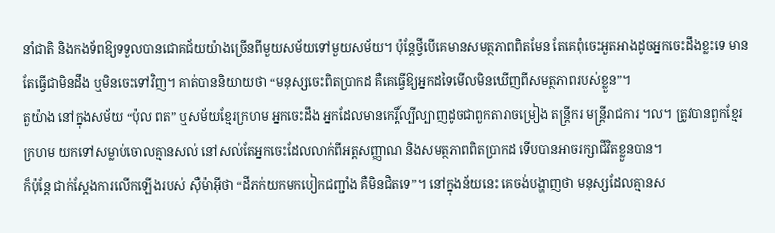នាំជាតិ និងកងទ័ពឱ្យទទួលបានជោគជ័យយ៉ាងច្រើនពីមួយសម័យទៅមួយសម័យ។ ប៉ុន្តែថ្វីបើគេមានសមត្ថភាពពិតមែន តែគេពុំចេះអួតអាងដូចអ្នកចេះដឹងខ្លះទេ មានតែធ្វើជាមិនដឹង ឬមិនចេះទៅវិញ។ គាត់បាននិយាយថា “មនុស្សចេះពិតប្រាកដ គឺគេធ្វើឱ្យអ្នកដទៃមើលមិនឃើញពីសមត្ថភាពរបស់ខ្លួន”។
តួយ៉ាង នៅក្នុងសម័យ “ប៉ុល ពត” ឬសម័យខ្មែរក្រហម អ្នកចេះដឹង អ្នកដែលមានកេរ្តិ៍ល្បីល្បាញដូចជាពួកតារាចម្រៀង តន្ត្រីករ មន្ត្រីរាជការ ។ល។ ត្រូវបានពួកខ្មែរក្រហម យកទៅសម្លាប់ចោលគ្មានសល់ នៅសល់តែអ្នកចេះដែលលាក់ពីអត្តសញ្ញាណ និងសមត្ថភាពពិតប្រាកដ ទើបបានអាចរក្សាជីវិតខ្លួនបាន។
ក៏ប៉ុន្តែ ជាក់ស្តែងការលើកឡើងរបស់ ស៊ឺម៉ាអុីថា “ដីភក់យកមកបៀកជញ្ជាំង គឺមិនជិតទេ”។ នៅក្នុងន័យនេះ គេចង់បង្ហាញថា មនុស្សដែលគ្មានស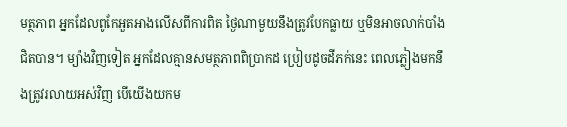មត្ថភាព អ្នកដែលពូកែអួតអាងលើសពីការពិត ថ្ងៃណាមួយនឹងត្រូវបែកធ្លាយ ឬមិនអាចលាក់បាំងជិតបាន។ ម្យ៉ាងវិញទៀត អ្នកដែលគ្មានសមត្ថភាពពិប្រាកដ ប្រៀបដូចដីភក់នេះ ពេលភ្លៀងមកនឹងត្រូវរលាយអស់វិញ បើយើងយកម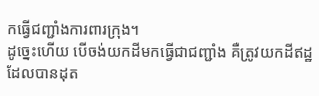កធ្វើជញ្ជាំងការពារក្រុង។
ដូច្នេះហើយ បើចង់យកដីមកធ្វើជាជញ្ជាំង គឺត្រូវយកដីឥដ្ឋដែលបានដុត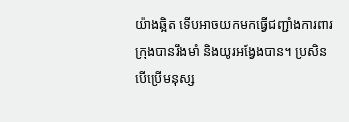យ៉ាងឆ្អិត ទើបអាចយកមកធ្វើជញ្ជាំងការពារក្រុងបានរឹងមាំ និងយូរអង្វែងបាន។ ប្រសិនបើប្រើមនុស្ស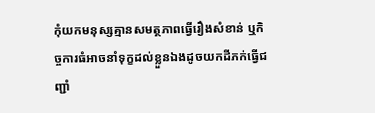កុំយកមនុស្សគ្មានសមត្ថភាពធ្វើរឿងសំខាន់ ឬកិច្ចការធំអាចនាំទុក្ខដល់ខ្លួនឯងដូចយកដីភក់ធ្វើជញ្ជាំ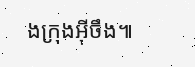ងក្រុងអ៊ីចឹង៕